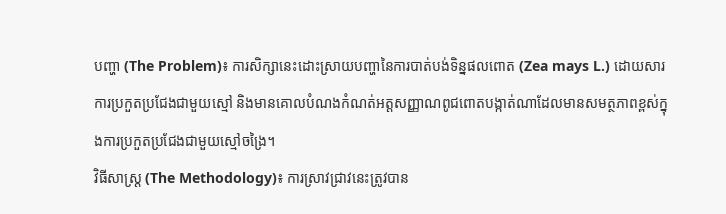បញ្ហា (The Problem)៖ ការសិក្សានេះដោះស្រាយបញ្ហានៃការបាត់បង់ទិន្នផលពោត (Zea mays L.) ដោយសារការប្រកួតប្រជែងជាមួយស្មៅ និងមានគោលបំណងកំណត់អត្តសញ្ញាណពូជពោតបង្កាត់ណាដែលមានសមត្ថភាពខ្ពស់ក្នុងការប្រកួតប្រជែងជាមួយស្មៅចង្រៃ។
វិធីសាស្ត្រ (The Methodology)៖ ការស្រាវជ្រាវនេះត្រូវបាន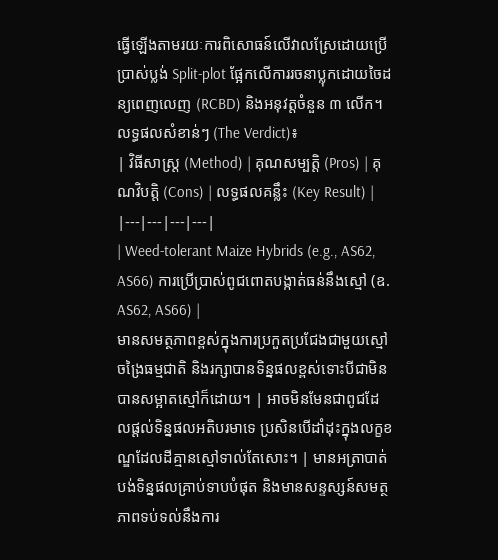ធ្វើឡើងតាមរយៈការពិសោធន៍លើវាលស្រែដោយប្រើប្រាស់ប្លង់ Split-plot ផ្អែកលើការរចនាប្លុកដោយចៃដន្យពេញលេញ (RCBD) និងអនុវត្តចំនួន ៣ លើក។
លទ្ធផលសំខាន់ៗ (The Verdict)៖
| វិធីសាស្ត្រ (Method) | គុណសម្បត្តិ (Pros) | គុណវិបត្តិ (Cons) | លទ្ធផលគន្លឹះ (Key Result) |
|---|---|---|---|
| Weed-tolerant Maize Hybrids (e.g., AS62, AS66) ការប្រើប្រាស់ពូជពោតបង្កាត់ធន់នឹងស្មៅ (ឧ. AS62, AS66) |
មានសមត្ថភាពខ្ពស់ក្នុងការប្រកួតប្រជែងជាមួយស្មៅចង្រៃធម្មជាតិ និងរក្សាបានទិន្នផលខ្ពស់ទោះបីជាមិនបានសម្អាតស្មៅក៏ដោយ។ | អាចមិនមែនជាពូជដែលផ្តល់ទិន្នផលអតិបរមាទេ ប្រសិនបើដាំដុះក្នុងលក្ខខណ្ឌដែលដីគ្មានស្មៅទាល់តែសោះ។ | មានអត្រាបាត់បង់ទិន្នផលគ្រាប់ទាបបំផុត និងមានសន្ទស្សន៍សមត្ថភាពទប់ទល់នឹងការ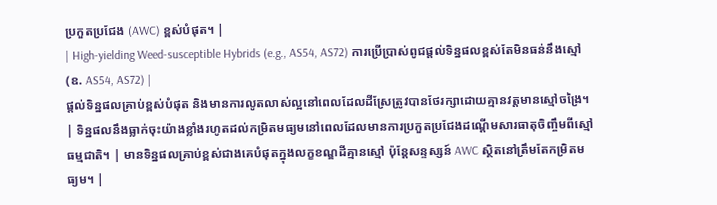ប្រកួតប្រជែង (AWC) ខ្ពស់បំផុត។ |
| High-yielding Weed-susceptible Hybrids (e.g., AS54, AS72) ការប្រើប្រាស់ពូជផ្តល់ទិន្នផលខ្ពស់តែមិនធន់នឹងស្មៅ (ឧ. AS54, AS72) |
ផ្តល់ទិន្នផលគ្រាប់ខ្ពស់បំផុត និងមានការលូតលាស់ល្អនៅពេលដែលដីស្រែត្រូវបានថែរក្សាដោយគ្មានវត្តមានស្មៅចង្រៃ។ | ទិន្នផលនឹងធ្លាក់ចុះយ៉ាងខ្លាំងរហូតដល់កម្រិតមធ្យមនៅពេលដែលមានការប្រកួតប្រជែងដណ្តើមសារធាតុចិញ្ចឹមពីស្មៅធម្មជាតិ។ | មានទិន្នផលគ្រាប់ខ្ពស់ជាងគេបំផុតក្នុងលក្ខខណ្ឌដីគ្មានស្មៅ ប៉ុន្តែសន្ទស្សន៍ AWC ស្ថិតនៅត្រឹមតែកម្រិតមធ្យម។ |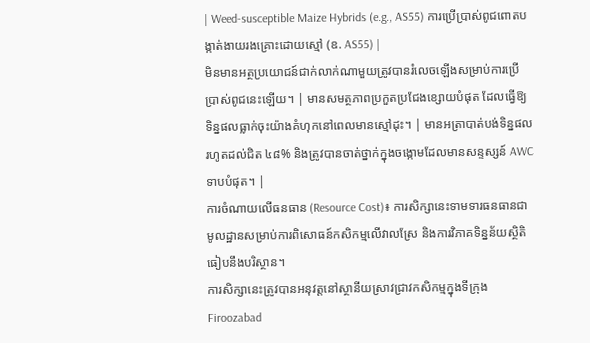| Weed-susceptible Maize Hybrids (e.g., AS55) ការប្រើប្រាស់ពូជពោតបង្កាត់ងាយរងគ្រោះដោយស្មៅ (ឧ. AS55) |
មិនមានអត្ថប្រយោជន៍ជាក់លាក់ណាមួយត្រូវបានរំលេចឡើងសម្រាប់ការប្រើប្រាស់ពូជនេះឡើយ។ | មានសមត្ថភាពប្រកួតប្រជែងខ្សោយបំផុត ដែលធ្វើឱ្យទិន្នផលធ្លាក់ចុះយ៉ាងគំហុកនៅពេលមានស្មៅដុះ។ | មានអត្រាបាត់បង់ទិន្នផលរហូតដល់ជិត ៤៨% និងត្រូវបានចាត់ថ្នាក់ក្នុងចង្កោមដែលមានសន្ទស្សន៍ AWC ទាបបំផុត។ |
ការចំណាយលើធនធាន (Resource Cost)៖ ការសិក្សានេះទាមទារធនធានជាមូលដ្ឋានសម្រាប់ការពិសោធន៍កសិកម្មលើវាលស្រែ និងការវិភាគទិន្នន័យស្ថិតិធៀបនឹងបរិស្ថាន។
ការសិក្សានេះត្រូវបានអនុវត្តនៅស្ថានីយស្រាវជ្រាវកសិកម្មក្នុងទីក្រុង Firoozabad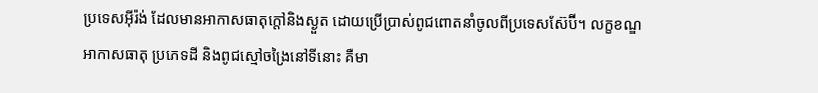ប្រទេសអ៊ីរ៉ង់ ដែលមានអាកាសធាតុក្តៅនិងស្ងួត ដោយប្រើប្រាស់ពូជពោតនាំចូលពីប្រទេសស៊ែប៊ី។ លក្ខខណ្ឌអាកាសធាតុ ប្រភេទដី និងពូជស្មៅចង្រៃនៅទីនោះ គឺមា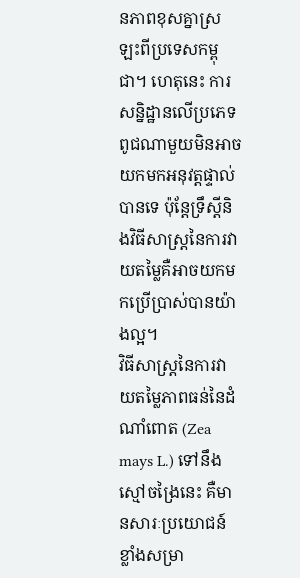នភាពខុសគ្នាស្រឡះពីប្រទេសកម្ពុជា។ ហេតុនេះ ការសន្និដ្ឋានលើប្រភេទពូជណាមួយមិនអាចយកមកអនុវត្តផ្ទាល់បានទេ ប៉ុន្តែទ្រឹស្តីនិងវិធីសាស្រ្តនៃការវាយតម្លៃគឺអាចយកមកប្រើប្រាស់បានយ៉ាងល្អ។
វិធីសាស្រ្តនៃការវាយតម្លៃភាពធន់នៃដំណាំពោត (Zea mays L.) ទៅនឹងស្មៅចង្រៃនេះ គឺមានសារៈប្រយោជន៍ខ្លាំងសម្រា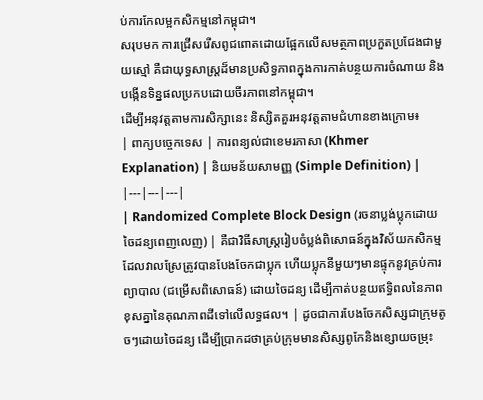ប់ការកែលម្អកសិកម្មនៅកម្ពុជា។
សរុបមក ការជ្រើសរើសពូជពោតដោយផ្អែកលើសមត្ថភាពប្រកួតប្រជែងជាមួយស្មៅ គឺជាយុទ្ធសាស្រ្តដ៏មានប្រសិទ្ធភាពក្នុងការកាត់បន្ថយការចំណាយ និងបង្កើនទិន្នផលប្រកបដោយចីរភាពនៅកម្ពុជា។
ដើម្បីអនុវត្តតាមការសិក្សានេះ និស្សិតគួរអនុវត្តតាមជំហានខាងក្រោម៖
| ពាក្យបច្ចេកទេស | ការពន្យល់ជាខេមរភាសា (Khmer Explanation) | និយមន័យសាមញ្ញ (Simple Definition) |
|---|---|---|
| Randomized Complete Block Design (រចនាប្លង់ប្លុកដោយចៃដន្យពេញលេញ) | គឺជាវិធីសាស្ត្ររៀបចំប្លង់ពិសោធន៍ក្នុងវិស័យកសិកម្ម ដែលវាលស្រែត្រូវបានបែងចែកជាប្លុក ហើយប្លុកនីមួយៗមានផ្ទុកនូវគ្រប់ការព្យាបាល (ជម្រើសពិសោធន៍) ដោយចៃដន្យ ដើម្បីកាត់បន្ថយឥទ្ធិពលនៃភាពខុសគ្នានៃគុណភាពដីទៅលើលទ្ធផល។ | ដូចជាការបែងចែកសិស្សជាក្រុមតូចៗដោយចៃដន្យ ដើម្បីប្រាកដថាគ្រប់ក្រុមមានសិស្សពូកែនិងខ្សោយចម្រុះ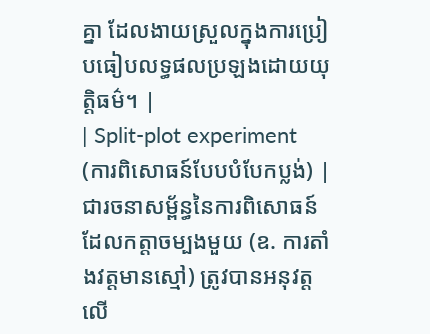គ្នា ដែលងាយស្រួលក្នុងការប្រៀបធៀបលទ្ធផលប្រឡងដោយយុត្តិធម៌។ |
| Split-plot experiment (ការពិសោធន៍បែបបំបែកប្លង់) | ជារចនាសម្ព័ន្ធនៃការពិសោធន៍ដែលកត្តាចម្បងមួយ (ឧ. ការតាំងវត្តមានស្មៅ) ត្រូវបានអនុវត្តលើ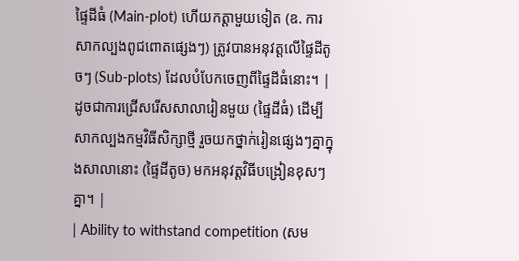ផ្ទៃដីធំ (Main-plot) ហើយកត្តាមួយទៀត (ឧ. ការសាកល្បងពូជពោតផ្សេងៗ) ត្រូវបានអនុវត្តលើផ្ទៃដីតូចៗ (Sub-plots) ដែលបំបែកចេញពីផ្ទៃដីធំនោះ។ | ដូចជាការជ្រើសរើសសាលារៀនមួយ (ផ្ទៃដីធំ) ដើម្បីសាកល្បងកម្មវិធីសិក្សាថ្មី រួចយកថ្នាក់រៀនផ្សេងៗគ្នាក្នុងសាលានោះ (ផ្ទៃដីតូច) មកអនុវត្តវិធីបង្រៀនខុសៗគ្នា។ |
| Ability to withstand competition (សម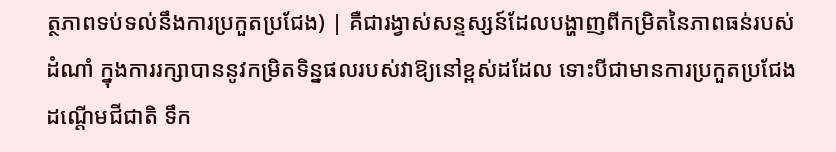ត្ថភាពទប់ទល់នឹងការប្រកួតប្រជែង) | គឺជារង្វាស់សន្ទស្សន៍ដែលបង្ហាញពីកម្រិតនៃភាពធន់របស់ដំណាំ ក្នុងការរក្សាបាននូវកម្រិតទិន្នផលរបស់វាឱ្យនៅខ្ពស់ដដែល ទោះបីជាមានការប្រកួតប្រជែងដណ្តើមជីជាតិ ទឹក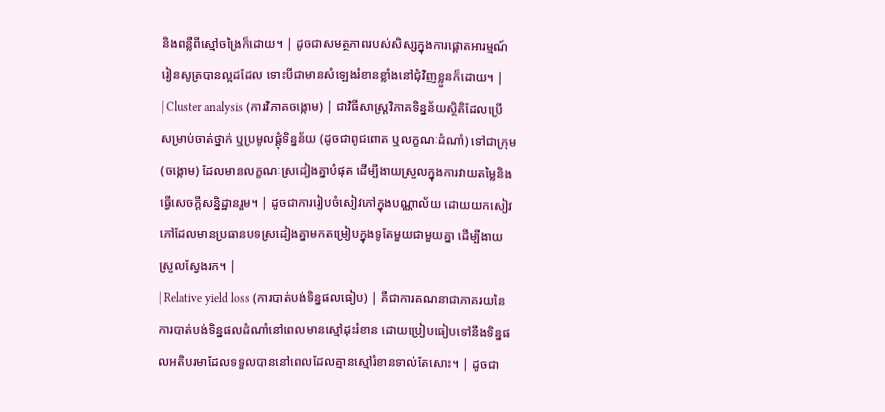និងពន្លឺពីស្មៅចង្រៃក៏ដោយ។ | ដូចជាសមត្ថភាពរបស់សិស្សក្នុងការផ្ដោតអារម្មណ៍រៀនសូត្របានល្អដដែល ទោះបីជាមានសំឡេងរំខានខ្លាំងនៅជុំវិញខ្លួនក៏ដោយ។ |
| Cluster analysis (ការវិភាគចង្កោម) | ជាវិធីសាស្ត្រវិភាគទិន្នន័យស្ថិតិដែលប្រើសម្រាប់ចាត់ថ្នាក់ ឬប្រមូលផ្តុំទិន្នន័យ (ដូចជាពូជពោត ឬលក្ខណៈដំណាំ) ទៅជាក្រុម (ចង្កោម) ដែលមានលក្ខណៈស្រដៀងគ្នាបំផុត ដើម្បីងាយស្រួលក្នុងការវាយតម្លៃនិងធ្វើសេចក្តីសន្និដ្ឋានរួម។ | ដូចជាការរៀបចំសៀវភៅក្នុងបណ្ណាល័យ ដោយយកសៀវភៅដែលមានប្រធានបទស្រដៀងគ្នាមកតម្រៀបក្នុងទូតែមួយជាមួយគ្នា ដើម្បីងាយស្រួលស្វែងរក។ |
| Relative yield loss (ការបាត់បង់ទិន្នផលធៀប) | គឺជាការគណនាជាភាគរយនៃការបាត់បង់ទិន្នផលដំណាំនៅពេលមានស្មៅដុះរំខាន ដោយប្រៀបធៀបទៅនឹងទិន្នផលអតិបរមាដែលទទួលបាននៅពេលដែលគ្មានស្មៅរំខានទាល់តែសោះ។ | ដូចជា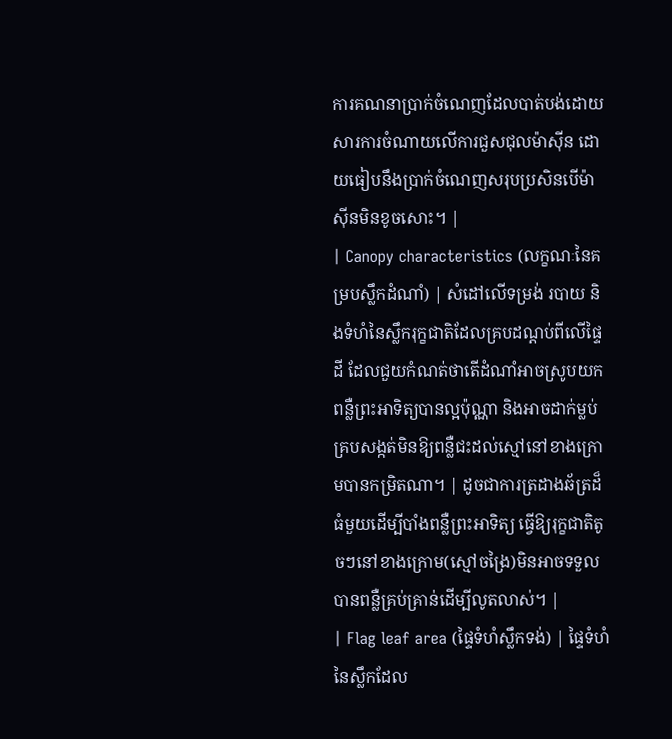ការគណនាប្រាក់ចំណេញដែលបាត់បង់ដោយសារការចំណាយលើការជួសជុលម៉ាស៊ីន ដោយធៀបនឹងប្រាក់ចំណេញសរុបប្រសិនបើម៉ាស៊ីនមិនខូចសោះ។ |
| Canopy characteristics (លក្ខណៈនៃគម្របស្លឹកដំណាំ) | សំដៅលើទម្រង់ របាយ និងទំហំនៃស្លឹករុក្ខជាតិដែលគ្របដណ្តប់ពីលើផ្ទៃដី ដែលជួយកំណត់ថាតើដំណាំអាចស្រូបយកពន្លឺព្រះអាទិត្យបានល្អប៉ុណ្ណា និងអាចដាក់ម្លប់គ្របសង្កត់មិនឱ្យពន្លឺជះដល់ស្មៅនៅខាងក្រោមបានកម្រិតណា។ | ដូចជាការត្រដាងឆ័ត្រដ៏ធំមួយដើម្បីបាំងពន្លឺព្រះអាទិត្យ ធ្វើឱ្យរុក្ខជាតិតូចៗនៅខាងក្រោម(ស្មៅចង្រៃ)មិនអាចទទួលបានពន្លឺគ្រប់គ្រាន់ដើម្បីលូតលាស់។ |
| Flag leaf area (ផ្ទៃទំហំស្លឹកទង់) | ផ្ទៃទំហំនៃស្លឹកដែល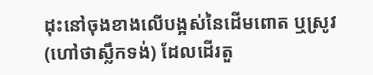ដុះនៅចុងខាងលើបង្អស់នៃដើមពោត ឬស្រូវ (ហៅថាស្លឹកទង់) ដែលដើរតួ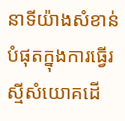នាទីយ៉ាងសំខាន់បំផុតក្នុងការធ្វើរស្មីសំយោគដើ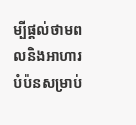ម្បីផ្តល់ថាមពលនិងអាហារបំប៉នសម្រាប់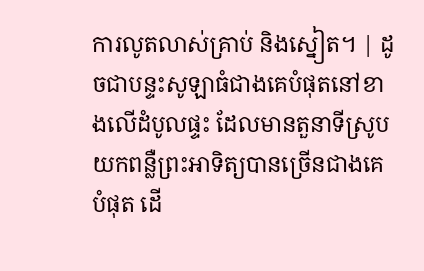ការលូតលាស់គ្រាប់ និងស្នៀត។ | ដូចជាបន្ទះសូឡាធំជាងគេបំផុតនៅខាងលើដំបូលផ្ទះ ដែលមានតួនាទីស្រូបយកពន្លឺព្រះអាទិត្យបានច្រើនជាងគេបំផុត ដើ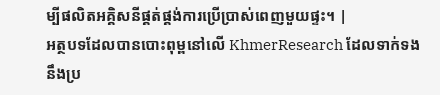ម្បីផលិតអគ្គិសនីផ្គត់ផ្គង់ការប្រើប្រាស់ពេញមួយផ្ទះ។ |
អត្ថបទដែលបានបោះពុម្ពនៅលើ KhmerResearch ដែលទាក់ទងនឹងប្រ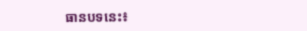ធានបទនេះ៖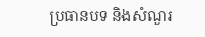ប្រធានបទ និងសំណួរ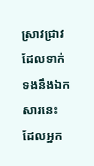ស្រាវជ្រាវដែលទាក់ទងនឹងឯកសារនេះ ដែលអ្នក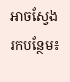អាចស្វែងរកបន្ថែម៖